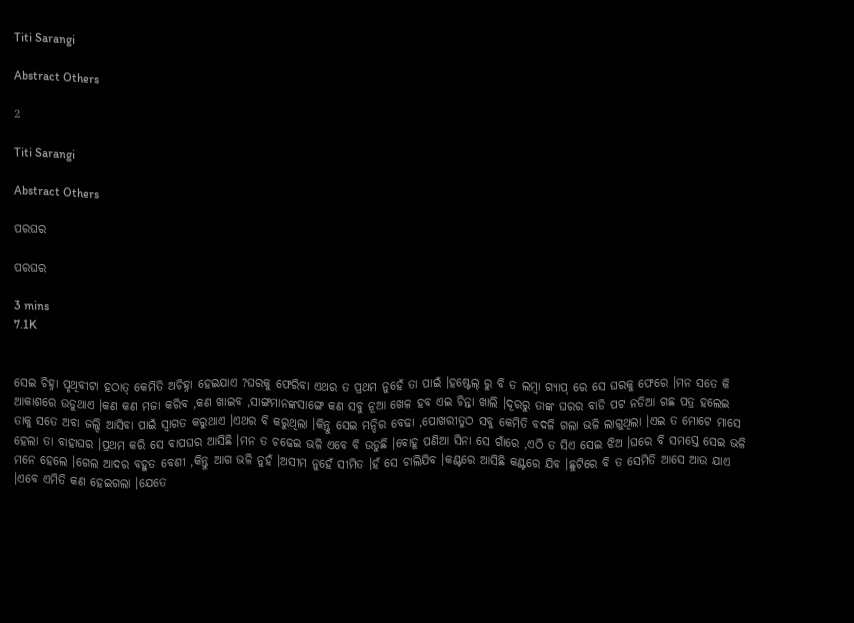Titi Sarangi

Abstract Others

2

Titi Sarangi

Abstract Others

ପରଘର

ପରଘର

3 mins
7.1K


ସେଇ ଚିହ୍ନା ପୃଥିବୀଟା ହଠାତ୍ କେମିତି ଅଚିହ୍ନା ହେଇଯାଏ ?ଘରକୁ ଫେରିବା ଏଥର ତ ପ୍ରଥମ ନୁହେଁ ତା ପାଇଁ ।ହଷ୍ଟେଲ୍ ରୁ ବି ତ ଲମ୍ବା ଗ୍ଯାପ୍ ରେ ସେ ଘରକୁ ଫେରେ ।ମନ ସତେ କି ଆକାଶରେ ଉଡୁଥାଏ ।କଣ କଣ ମଜା କରିବ ,କଣ ଖାଇବ ,ସାଙ୍ଗମାନଙ୍କସାଙ୍ଗେ କଣ ସବୁ ନୂଆ ଖେଳ ହବ ଏଇ ଚିନ୍ତା ଖାଲି ।ଦୂରରୁ ତାଙ୍କ ଘରର ବାଡି ପଟ ନଡିଆ ଗଛ ପତ୍ର ହଲେଇ ତାକୁ ସତେ ଅବା ଜଲ୍ଦି ଆସିବା ପାଇଁ ସ୍ବାଗତ କରୁଥାଏ ।ଏଥର ବି କରୁଥିଲା ।କିନ୍ତୁ ସେଇ ମନ୍ଦିର ବେଢା ,ପୋଖରୀତୁଠ ସବୁ କେମିତି ବଦଳି ଗଲା ଭଳି ଲାଗୁଥିଲା ।ଏଇ ତ ମୋଟେ ମାସେ ହେଲା ତା ବାହାଘର ।ପ୍ରଥମ କରି ସେ ବାପଘର ଆସିଛି ।ମନ ତ ଚଢେଇ ଭଳି ଏବେ ବି ଉଡୁଛି ।ବୋହୂ ପଣିଆ ସିନା ସେ ଗାଁରେ ,ଏଠି ତ ସିଏ ସେଇ ଝିଅ ।ଘରେ ବି ସମସ୍ତେ ସେଇ ଭଳି ମନେ ହେଲେ ।ଗେଲ ଆଦର ବହୁତ ବେଶୀ ,କିନ୍ତୁ ଆଗ ଭଳି ନୁହଁ ।ଅସୀମ ନୁହେଁ ସୀମିତ ।ହଁ ସେ ଚାଲିଯିବ ।କଣ୍ଟରେ ଆସିଛି କଣ୍ଟରେ ଯିବ ।ଛୁଟିରେ ବି ତ ସେମିତି ଆସେ ଆଉ ଯାଏ ।ଏବେ ଏମିତି କଣ ହେଇଗଲା ।ଯେତେ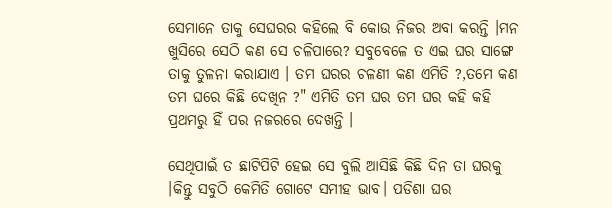ସେମାନେ ତାକୁ ସେଘରର କହିଲେ ବି କୋଉ ନିଜର ଅବା କରନ୍ତି ।ମନ ଖୁସିରେ ସେଠି କଣ ସେ ଚଳିପାରେ? ସବୁବେଳେ ତ ଏଇ ଘର ସାଙ୍ଗେ ତାକୁ ତୁଳନା କରାଯାଏ । ତମ ଘରର ଚଳଣୀ କଣ ଏମିତି ?,ତମେ କଣ ତମ ଘରେ କିଛି ଦେଖିନ ?" ଏମିତି ତମ ଘର ତମ ଘର କହି କହି ପ୍ରଥମରୁ ହିଁ ପର ନଜରରେ ଦେଖନ୍ତି ।

ସେଥିପାଇଁ ତ ଛାଟିପିଟି ହେଇ ସେ ବୁଲି ଆସିଛି କିଛି ଦିନ ତା ଘରକୁ ।କିନ୍ତୁ ସବୁଠି କେମିତି ଗୋଟେ ସମୀହ ଭାବ। ପଡିଶା ଘର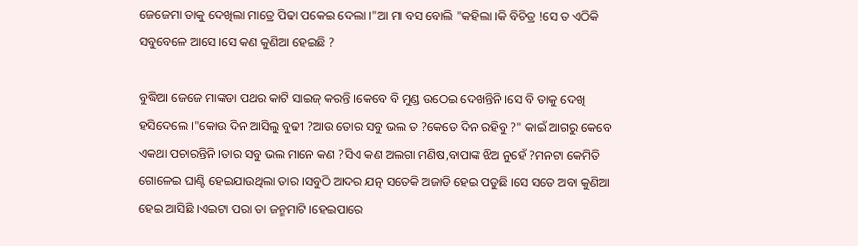ଜେଜେମା ତାକୁ ଦେଖିଲା ମାତ୍ରେ ପିଢା ପକେଇ ଦେଲା ।"ଆ ମା ବସ ବୋଲି "କହିଲା ।କି ବିଚିତ୍ର !ସେ ତ ଏଠିକି ସବୁବେଳେ ଆସେ ।ସେ କଣ କୁଣିଆ ହେଇଛି ?

ବୁଦ୍ଧିଆ ଜେଜେ ମାଙ୍କଡା ପଥର କାଟି ସାଇଜ୍ କରନ୍ତି ।କେବେ ବି ମୁଣ୍ଡ ଉଠେଇ ଦେଖନ୍ତିନି ।ସେ ବି ତାକୁ ଦେଖି ହସିଦେଲେ ।"କୋଉ ଦିନ ଆସିଲୁ ବୁଢୀ ?ଆଉ ତୋର ସବୁ ଭଲ ତ ?କେତେ ଦିନ ରହିବୁ ?" କାଇଁ ଆଗରୁ କେବେ ଏକଥା ପଚାରନ୍ତିନି ।ତାର ସବୁ ଭଲ ମାନେ କଣ ?ସିଏ କଣ ଅଲଗା ମଣିଷ,ବାପାଙ୍କ ଝିଅ ନୁହେଁ ?ମନଟା କେମିତି ଗୋଳେଇ ଘାଣ୍ଟି ହେଇଯାଉଥିଲା ତାର ।ସବୁଠି ଆଦର ଯତ୍ନ ସତେକି ଅଜାଡି ହେଇ ପଡୁଛି ।ସେ ସତେ ଅବା କୁଣିଆ ହେଇ ଆସିଛି ।ଏଇଟା ପରା ତା ଜନ୍ମମାଟି ।ହେଇପାରେ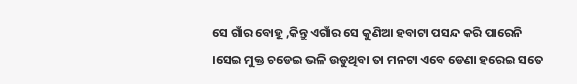ସେ ଗାଁର ବୋହୂ ,କିନ୍ତୁ ଏଗାଁର ସେ କୁଣିଆ ହବାଟା ପସନ୍ଦ କରି ପାରେନି ।ସେଇ ମୁକ୍ତ ଚଡେଇ ଭଳି ଉଡୁଥିବା ତା ମନଟା ଏବେ ଡେଣା ହରେଇ ସତେ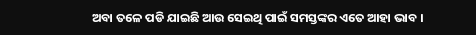ଅବା ତଳେ ପଡି ଯାଇଛି ଆଉ ସେଇଥି ପାଇଁ ସମସ୍ତଙ୍କର ଏତେ ଆହା ଭାବ ।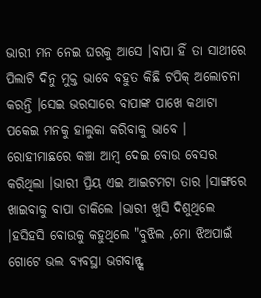ଭାରୀ ମନ ନେଇ ଘରକୁ ଆସେ ।ବାପା ହିଁ ତା ସାଥୀରେ ପିଲାଟି ଦିନୁ ମୁକ୍ତ ଭାବେ ବହୁତ କିଛି ଟପିକ୍ ଅଲୋଚନା କରନ୍ତି ।ସେଇ ଭରସାରେ ବାପାଙ୍କ ପାଖେ କଥାଟା ପକେଇ ମନକୁ ହାଲୁକା କରିବାକୁ ଭାବେ । ରୋହୀମାଛରେ କଞ୍ଚା ଆମ୍ବ ଦେଇ ବୋଉ ବେସର କରିଥିଲା ।ଭାରୀ ପ୍ରିୟ ଏଇ ଆଇଟମଟା ତାର ।ସାଙ୍ଗରେ ଖାଇବାକୁ ବାପା ଡାକିଲେ ।ଭାରୀ ଖୁସି ଦିଶୁଥିଲେ ।ହସିହସି ବୋଉକୁ କହୁଥିଲେ "ବୁଝିଲ ,ମୋ ଝିଅପାଇଁ ଗୋଟେ ଭଲ ବ୍ଯବସ୍ଥା ଭଗବାନ୍ଙ୍କ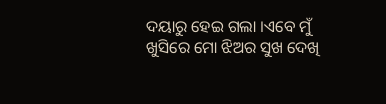ଦୟାରୁ ହେଇ ଗଲା ।ଏବେ ମୁଁ ଖୁସିରେ ମୋ ଝିଅର ସୁଖ ଦେଖି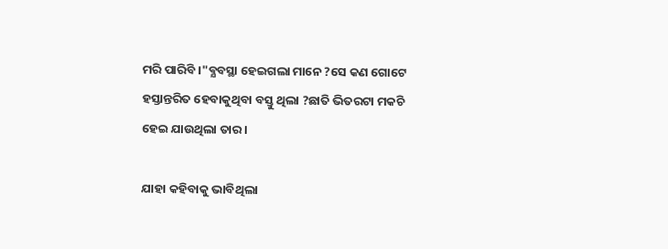ମରି ପାରିବି ।"ବ୍ଯବସ୍ଥା ହେଇଗଲା ମାନେ ?ସେ କଣ ଗୋଟେ ହସ୍ତାନ୍ତରିତ ହେବାକୁଥିବା ବସ୍ତୁ ଥିଲା ?ଛାତି ଭିତରଟା ମକଚି ହେଇ ଯାଉଥିଲା ତାର ।

ଯାହା କହିବାକୁ ଭାବିଥିଲା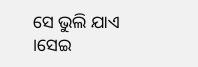ସେ ଭୁଲି ଯାଏ ।ସେଇ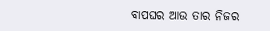ବାପଘର ଆଉ ତାର ନିଜର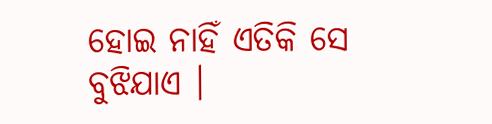ହୋଇ ନାହିଁ ଏତିକି ସେ ବୁଝିଯାଏ ।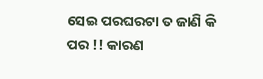ସେଇ ପରଘରଟା ତ ଜାଣି କି ପର !! କାରଣ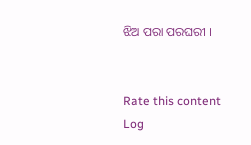ଝିଅ ପରା ପରଘରୀ ।


Rate this content
Log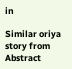in

Similar oriya story from Abstract